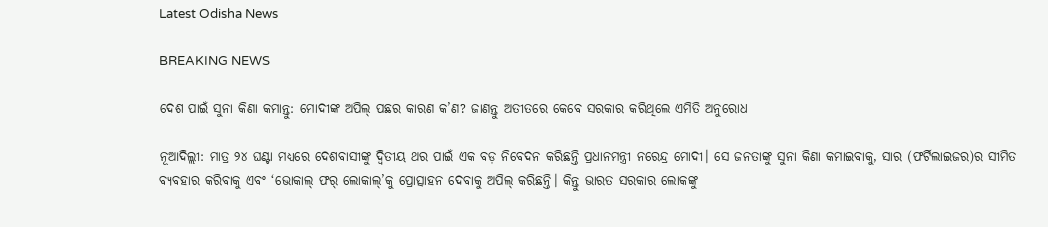Latest Odisha News

BREAKING NEWS

ଦେଶ ପାଇଁ ସୁନା କିଣା କମାନ୍ତୁ: ମୋଦୀଙ୍କ ଅପିଲ୍ ପଛର କାରଣ କ’ଣ? ଜାଣନ୍ତୁ ଅତୀତରେ କେବେ ସରକାର କରିଥିଲେ ଏମିତି ଅନୁରୋଧ

ନୂଆଦିଲ୍ଲୀ: ମାତ୍ର ୨୪ ଘଣ୍ଟା ମଧ୍ୟରେ ଦେଶବାସୀଙ୍କୁ ଦ୍ୱିତୀୟ ଥର ପାଇଁ ଏକ ବଡ଼ ନିବେଦନ କରିଛନ୍ତି ପ୍ରଧାନମନ୍ତ୍ରୀ ନରେନ୍ଦ୍ର ମୋଦୀ। ସେ ଜନତାଙ୍କୁ ସୁନା କିଣା କମାଇବାକୁ, ସାର (ଫର୍ଟିଲାଇଜର)ର ସୀମିତ ବ୍ୟବହାର କରିବାକୁ ଏବଂ ‘ଭୋକାଲ୍ ଫର୍ ଲୋକାଲ୍’କୁ ପ୍ରୋତ୍ସାହନ ଦେବାକୁ ଅପିଲ୍ କରିଛନ୍ତି। କିନ୍ତୁ ଭାରତ ସରକାର ଲୋକଙ୍କୁ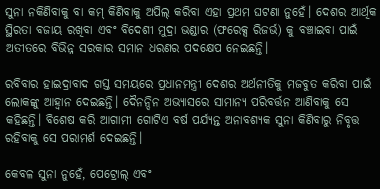ସୁନା ନକିଣିବାକୁ ବା କମ୍ କିଣିବାକୁ ଅପିଲ୍ କରିବା ଏହା ପ୍ରଥମ ଘଟଣା ନୁହେଁ। ଦେଶର ଆର୍ଥିକ ସ୍ଥିରତା ବଜାୟ ରଖିବା ଏବଂ ବିଦେଶୀ ମୁଦ୍ରା ଭଣ୍ଡାର (ଫରେକ୍ସ ରିଜର୍ଭ) କୁ ବଞ୍ଚାଇବା ପାଇଁ ଅତୀତରେ ବିଭିନ୍ନ ସରକାର ସମାନ ଧରଣର ପଦକ୍ଷେପ ନେଇଛନ୍ତି।

ରବିବାର ହାଇଦ୍ରାବାଦ ଗସ୍ତ ସମୟରେ ପ୍ରଧାନମନ୍ତ୍ରୀ ଦେଶର ଅର୍ଥନୀତିକୁ ମଜବୁତ କରିବା ପାଇଁ ଲୋକଙ୍କୁ ଆହ୍ୱାନ ଦେଇଛନ୍ତି। ଦୈନନ୍ଦିନ ଅଭ୍ୟାସରେ ସାମାନ୍ୟ ପରିବର୍ତ୍ତନ ଆଣିବାକୁ ସେ କହିଛନ୍ତି। ବିଶେଷ କରି ଆଗାମୀ ଗୋଟିଏ ବର୍ଷ ପର୍ଯ୍ୟନ୍ତ ଅନାବଶ୍ୟକ ସୁନା କିଣିବାରୁ ନିବୃତ୍ତ ରହିବାକୁ ସେ ପରାମର୍ଶ ଦେଇଛନ୍ତି।

କେବଳ ସୁନା ନୁହେଁ, ପେଟ୍ରୋଲ୍ ଏବଂ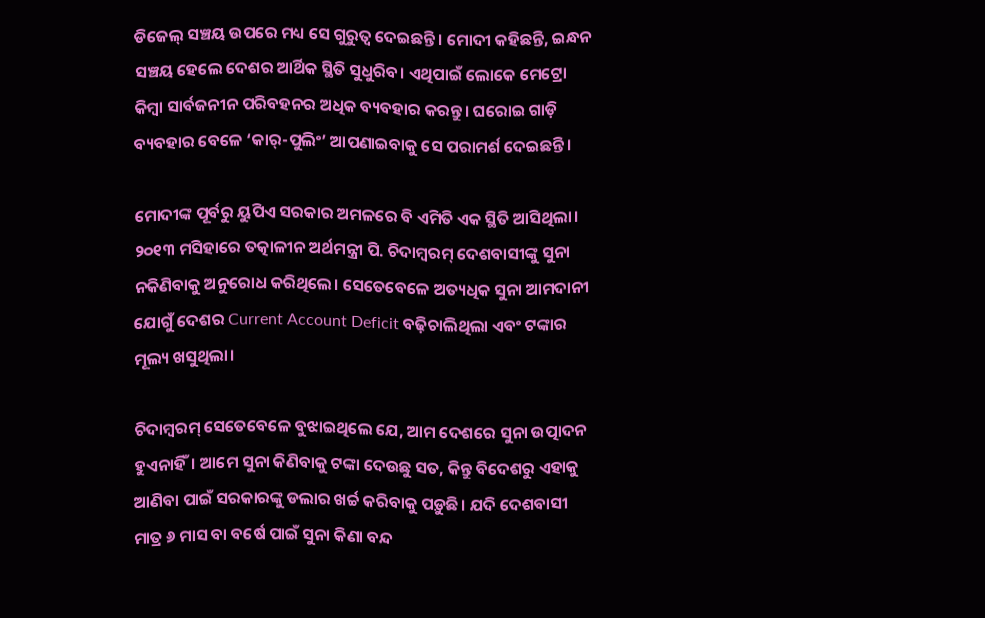ଡିଜେଲ୍‌ ସଞ୍ଚୟ ଉପରେ ମଧ୍ୟ ସେ ଗୁରୁତ୍ୱ ଦେଇଛନ୍ତି। ମୋଦୀ କହିଛନ୍ତି, ଇନ୍ଧନ ସଞ୍ଚୟ ହେଲେ ଦେଶର ଆର୍ଥିକ ସ୍ଥିତି ସୁଧୁରିବ। ଏଥିପାଇଁ ଲୋକେ ମେଟ୍ରୋ କିମ୍ବା ସାର୍ବଜନୀନ ପରିବହନର ଅଧିକ ବ୍ୟବହାର କରନ୍ତୁ। ଘରୋଇ ଗାଡ଼ି ବ୍ୟବହାର ବେଳେ ‘କାର୍-ପୁଲିଂ’ ଆପଣାଇବାକୁ ସେ ପରାମର୍ଶ ଦେଇଛନ୍ତି।

ମୋଦୀଙ୍କ ପୂର୍ବରୁ ୟୁପିଏ ସରକାର ଅମଳରେ ବି ଏମିତି ଏକ ସ୍ଥିତି ଆସିଥିଲା। ୨୦୧୩ ମସିହାରେ ତତ୍କାଳୀନ ଅର୍ଥମନ୍ତ୍ରୀ ପି. ଚିଦାମ୍ବରମ୍ ଦେଶବାସୀଙ୍କୁ ସୁନା ନକିଣିବାକୁ ଅନୁରୋଧ କରିଥିଲେ। ସେତେବେଳେ ଅତ୍ୟଧିକ ସୁନା ଆମଦାନୀ ଯୋଗୁଁ ଦେଶର Current Account Deficit ବଢ଼ିଚାଲିଥିଲା ଏବଂ ଟଙ୍କାର ମୂଲ୍ୟ ଖସୁଥିଲା।

ଚିଦାମ୍ବରମ୍ ସେତେବେଳେ ବୁଝାଇଥିଲେ ଯେ, ଆମ ଦେଶରେ ସୁନା ଉତ୍ପାଦନ ହୁଏନାହିଁ। ଆମେ ସୁନା କିଣିବାକୁ ଟଙ୍କା ଦେଉଛୁ ସତ, କିନ୍ତୁ ବିଦେଶରୁ ଏହାକୁ ଆଣିବା ପାଇଁ ସରକାରଙ୍କୁ ଡଲାର ଖର୍ଚ୍ଚ କରିବାକୁ ପଡ଼ୁଛି। ଯଦି ଦେଶବାସୀ ମାତ୍ର ୬ ମାସ ବା ବର୍ଷେ ପାଇଁ ସୁନା କିଣା ବନ୍ଦ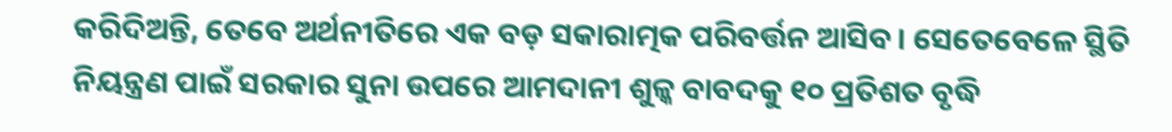କରିଦିଅନ୍ତି, ତେବେ ଅର୍ଥନୀତିରେ ଏକ ବଡ଼ ସକାରାତ୍ମକ ପରିବର୍ତ୍ତନ ଆସିବ। ସେତେବେଳେ ସ୍ଥିତି ନିୟନ୍ତ୍ରଣ ପାଇଁ ସରକାର ସୁନା ଉପରେ ଆମଦାନୀ ଶୁଳ୍କ ବାବଦକୁ ୧୦ ପ୍ରତିଶତ ବୃଦ୍ଧି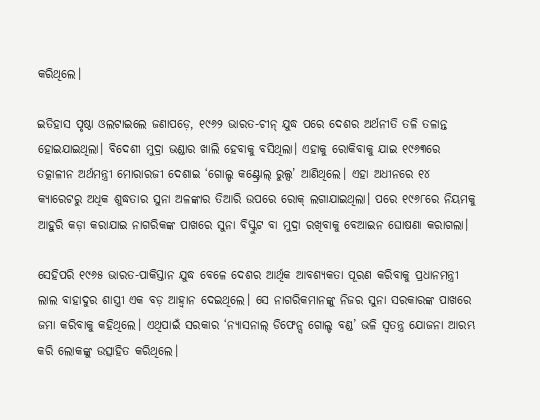କରିଥିଲେ।

ଇତିହାସ ପୃଷ୍ଠା ଓଲଟାଇଲେ ଜଣାପଡ଼େ, ୧୯୬୨ ଭାରତ-ଚୀନ୍ ଯୁଦ୍ଧ ପରେ ଦେଶର ଅର୍ଥନୀତି ତଳି ତଳାନ୍ତ ହୋଇଯାଇଥିଲା। ବିଦେଶୀ ମୁଦ୍ରା ଭଣ୍ଡାର ଖାଲି ହେବାକୁ ବସିଥିଲା। ଏହାକୁ ରୋକିବାକୁ ଯାଇ ୧୯୬୩ରେ ତତ୍କାଳୀନ ଅର୍ଥମନ୍ତ୍ରୀ ମୋରାରଜୀ ଦେଶାଇ ‘ଗୋଲ୍ଡ କଣ୍ଟ୍ରୋଲ୍ ରୁଲ୍ସ’ ଆଣିଥିଲେ। ଏହା ଅଧୀନରେ ୧୪ କ୍ୟାରେଟରୁ ଅଧିକ ଶୁଦ୍ଧତାର ସୁନା ଅଳଙ୍କାର ତିଆରି ଉପରେ ରୋକ୍ ଲଗାଯାଇଥିଲା। ପରେ ୧୯୬୮ରେ ନିୟମକୁ ଆହୁରି କଡ଼ା କରାଯାଇ ନାଗରିକଙ୍କ ପାଖରେ ସୁନା ବିସ୍କୁଟ ବା ମୁଦ୍ରା ରଖିବାକୁ ବେଆଇନ ଘୋଷଣା କରାଗଲା।

ସେହିପରି ୧୯୬୫ ଭାରତ-ପାକିସ୍ତାନ ଯୁଦ୍ଧ ବେଳେ ଦେଶର ଆର୍ଥିକ ଆବଶ୍ୟକତା ପୂରଣ କରିବାକୁ ପ୍ରଧାନମନ୍ତ୍ରୀ ଲାଲ ବାହାଦୁର ଶାସ୍ତ୍ରୀ ଏକ ବଡ଼ ଆହ୍ୱାନ ଦେଇଥିଲେ। ସେ ନାଗରିକମାନଙ୍କୁ ନିଜର ସୁନା ସରକାରଙ୍କ ପାଖରେ ଜମା କରିବାକୁ କହିଥିଲେ। ଏଥିପାଇଁ ସରକାର ‘ନ୍ୟାସନାଲ୍ ଡିଫେନ୍ସ ଗୋଲ୍ଡ ବଣ୍ଡ’ ଭଳି ସ୍ୱତନ୍ତ୍ର ଯୋଜନା ଆରମ୍ଭ କରି ଲୋକଙ୍କୁ ଉତ୍ସାହିତ କରିଥିଲେ।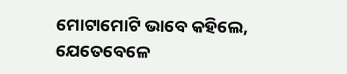ମୋଟାମୋଟି ଭାବେ କହିଲେ, ଯେତେବେଳେ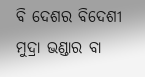ବି ଦେଶର ବିଦେଶୀ ମୁଦ୍ରା ଭଣ୍ଡାର ବା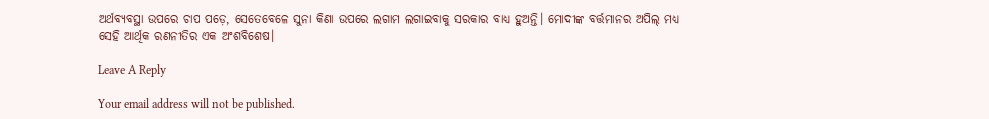ଅର୍ଥବ୍ୟବସ୍ଥା ଉପରେ ଚାପ ପଡ଼େ, ସେତେବେଳେ ସୁନା କିଣା ଉପରେ ଲଗାମ ଲଗାଇବାକୁ ସରକାର ବାଧ୍ୟ ହୁଅନ୍ତି। ମୋଦୀଙ୍କ ବର୍ତ୍ତମାନର ଅପିଲ୍ ମଧ୍ୟ ସେହି ଆର୍ଥିକ ରଣନୀତିର ଏକ ଅଂଶବିଶେଷ।

Leave A Reply

Your email address will not be published.